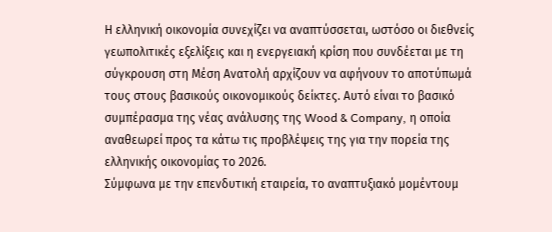Η ελληνική οικονομία συνεχίζει να αναπτύσσεται, ωστόσο οι διεθνείς γεωπολιτικές εξελίξεις και η ενεργειακή κρίση που συνδέεται με τη σύγκρουση στη Μέση Ανατολή αρχίζουν να αφήνουν το αποτύπωμά τους στους βασικούς οικονομικούς δείκτες. Αυτό είναι το βασικό συμπέρασμα της νέας ανάλυσης της Wood & Company, η οποία αναθεωρεί προς τα κάτω τις προβλέψεις της για την πορεία της ελληνικής οικονομίας το 2026.
Σύμφωνα με την επενδυτική εταιρεία, το αναπτυξιακό μομέντουμ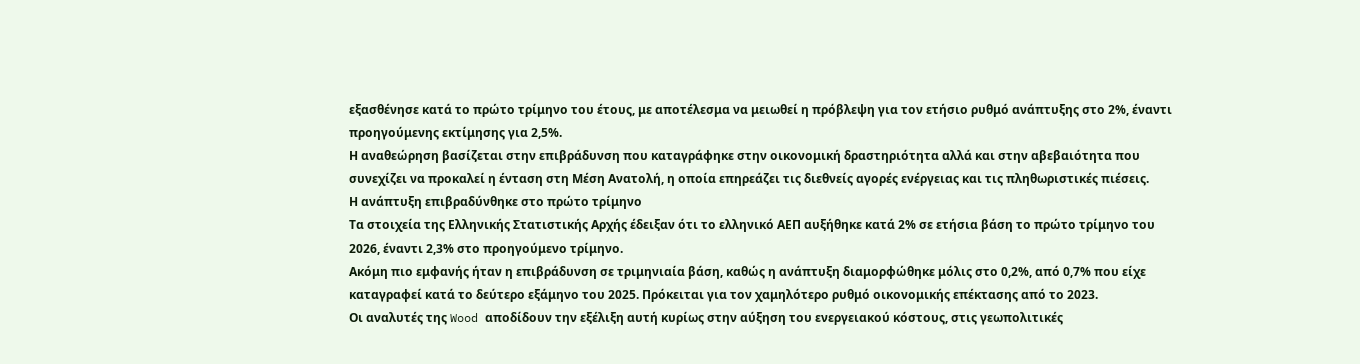εξασθένησε κατά το πρώτο τρίμηνο του έτους, με αποτέλεσμα να μειωθεί η πρόβλεψη για τον ετήσιο ρυθμό ανάπτυξης στο 2%, έναντι προηγούμενης εκτίμησης για 2,5%.
Η αναθεώρηση βασίζεται στην επιβράδυνση που καταγράφηκε στην οικονομική δραστηριότητα αλλά και στην αβεβαιότητα που συνεχίζει να προκαλεί η ένταση στη Μέση Ανατολή, η οποία επηρεάζει τις διεθνείς αγορές ενέργειας και τις πληθωριστικές πιέσεις.
Η ανάπτυξη επιβραδύνθηκε στο πρώτο τρίμηνο
Τα στοιχεία της Ελληνικής Στατιστικής Αρχής έδειξαν ότι το ελληνικό ΑΕΠ αυξήθηκε κατά 2% σε ετήσια βάση το πρώτο τρίμηνο του 2026, έναντι 2,3% στο προηγούμενο τρίμηνο.
Ακόμη πιο εμφανής ήταν η επιβράδυνση σε τριμηνιαία βάση, καθώς η ανάπτυξη διαμορφώθηκε μόλις στο 0,2%, από 0,7% που είχε καταγραφεί κατά το δεύτερο εξάμηνο του 2025. Πρόκειται για τον χαμηλότερο ρυθμό οικονομικής επέκτασης από το 2023.
Οι αναλυτές της Wood αποδίδουν την εξέλιξη αυτή κυρίως στην αύξηση του ενεργειακού κόστους, στις γεωπολιτικές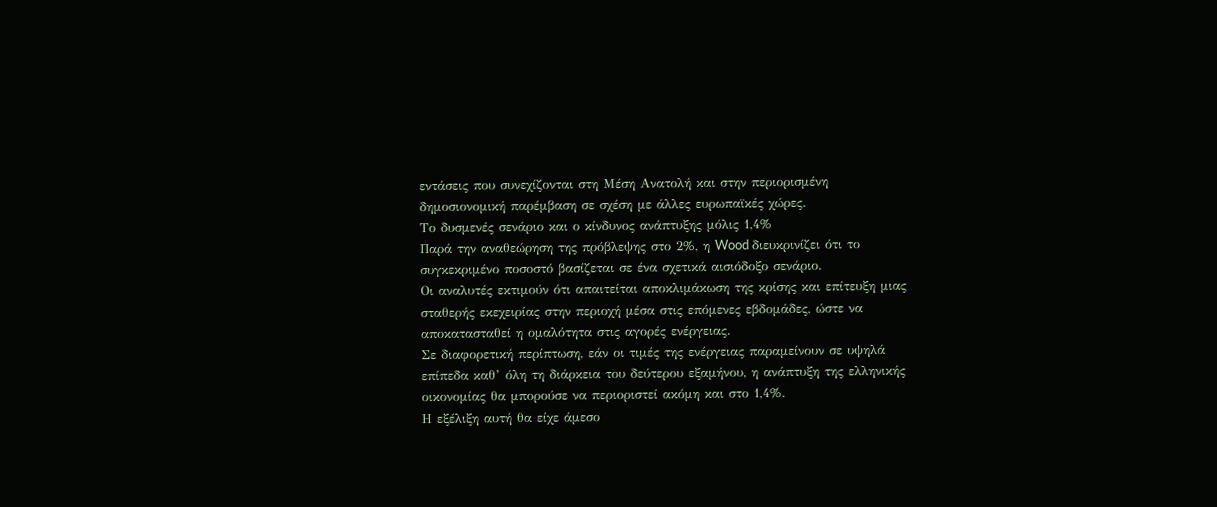εντάσεις που συνεχίζονται στη Μέση Ανατολή και στην περιορισμένη δημοσιονομική παρέμβαση σε σχέση με άλλες ευρωπαϊκές χώρες.
Το δυσμενές σενάριο και ο κίνδυνος ανάπτυξης μόλις 1,4%
Παρά την αναθεώρηση της πρόβλεψης στο 2%, η Wood διευκρινίζει ότι το συγκεκριμένο ποσοστό βασίζεται σε ένα σχετικά αισιόδοξο σενάριο.
Οι αναλυτές εκτιμούν ότι απαιτείται αποκλιμάκωση της κρίσης και επίτευξη μιας σταθερής εκεχειρίας στην περιοχή μέσα στις επόμενες εβδομάδες, ώστε να αποκατασταθεί η ομαλότητα στις αγορές ενέργειας.
Σε διαφορετική περίπτωση, εάν οι τιμές της ενέργειας παραμείνουν σε υψηλά επίπεδα καθ’ όλη τη διάρκεια του δεύτερου εξαμήνου, η ανάπτυξη της ελληνικής οικονομίας θα μπορούσε να περιοριστεί ακόμη και στο 1,4%.
Η εξέλιξη αυτή θα είχε άμεσο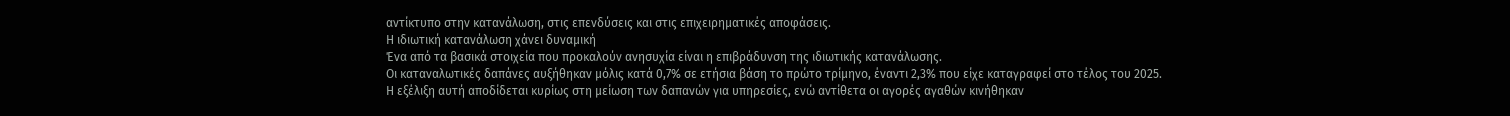αντίκτυπο στην κατανάλωση, στις επενδύσεις και στις επιχειρηματικές αποφάσεις.
Η ιδιωτική κατανάλωση χάνει δυναμική
Ένα από τα βασικά στοιχεία που προκαλούν ανησυχία είναι η επιβράδυνση της ιδιωτικής κατανάλωσης.
Οι καταναλωτικές δαπάνες αυξήθηκαν μόλις κατά 0,7% σε ετήσια βάση το πρώτο τρίμηνο, έναντι 2,3% που είχε καταγραφεί στο τέλος του 2025.
Η εξέλιξη αυτή αποδίδεται κυρίως στη μείωση των δαπανών για υπηρεσίες, ενώ αντίθετα οι αγορές αγαθών κινήθηκαν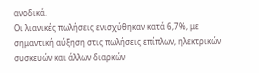ανοδικά.
Οι λιανικές πωλήσεις ενισχύθηκαν κατά 6,7%, με σημαντική αύξηση στις πωλήσεις επίπλων, ηλεκτρικών συσκευών και άλλων διαρκών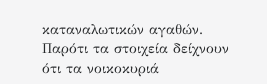καταναλωτικών αγαθών.
Παρότι τα στοιχεία δείχνουν ότι τα νοικοκυριά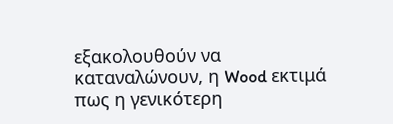εξακολουθούν να καταναλώνουν, η Wood εκτιμά πως η γενικότερη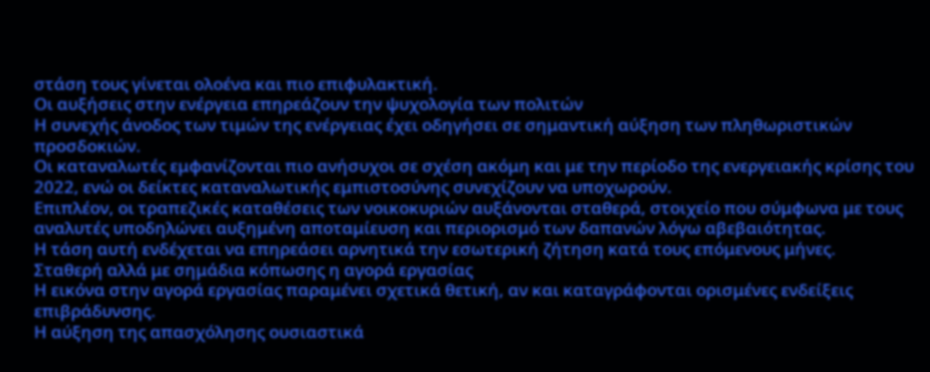στάση τους γίνεται ολοένα και πιο επιφυλακτική.
Οι αυξήσεις στην ενέργεια επηρεάζουν την ψυχολογία των πολιτών
Η συνεχής άνοδος των τιμών της ενέργειας έχει οδηγήσει σε σημαντική αύξηση των πληθωριστικών προσδοκιών.
Οι καταναλωτές εμφανίζονται πιο ανήσυχοι σε σχέση ακόμη και με την περίοδο της ενεργειακής κρίσης του 2022, ενώ οι δείκτες καταναλωτικής εμπιστοσύνης συνεχίζουν να υποχωρούν.
Επιπλέον, οι τραπεζικές καταθέσεις των νοικοκυριών αυξάνονται σταθερά, στοιχείο που σύμφωνα με τους αναλυτές υποδηλώνει αυξημένη αποταμίευση και περιορισμό των δαπανών λόγω αβεβαιότητας.
Η τάση αυτή ενδέχεται να επηρεάσει αρνητικά την εσωτερική ζήτηση κατά τους επόμενους μήνες.
Σταθερή αλλά με σημάδια κόπωσης η αγορά εργασίας
Η εικόνα στην αγορά εργασίας παραμένει σχετικά θετική, αν και καταγράφονται ορισμένες ενδείξεις επιβράδυνσης.
Η αύξηση της απασχόλησης ουσιαστικά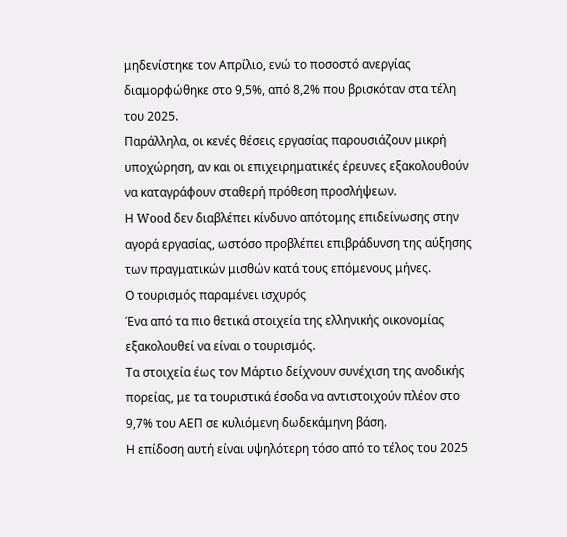μηδενίστηκε τον Απρίλιο, ενώ το ποσοστό ανεργίας διαμορφώθηκε στο 9,5%, από 8,2% που βρισκόταν στα τέλη του 2025.
Παράλληλα, οι κενές θέσεις εργασίας παρουσιάζουν μικρή υποχώρηση, αν και οι επιχειρηματικές έρευνες εξακολουθούν να καταγράφουν σταθερή πρόθεση προσλήψεων.
Η Wood δεν διαβλέπει κίνδυνο απότομης επιδείνωσης στην αγορά εργασίας, ωστόσο προβλέπει επιβράδυνση της αύξησης των πραγματικών μισθών κατά τους επόμενους μήνες.
Ο τουρισμός παραμένει ισχυρός
Ένα από τα πιο θετικά στοιχεία της ελληνικής οικονομίας εξακολουθεί να είναι ο τουρισμός.
Τα στοιχεία έως τον Μάρτιο δείχνουν συνέχιση της ανοδικής πορείας, με τα τουριστικά έσοδα να αντιστοιχούν πλέον στο 9,7% του ΑΕΠ σε κυλιόμενη δωδεκάμηνη βάση.
Η επίδοση αυτή είναι υψηλότερη τόσο από το τέλος του 2025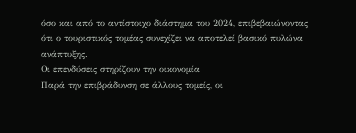όσο και από το αντίστοιχο διάστημα του 2024, επιβεβαιώνοντας ότι ο τουριστικός τομέας συνεχίζει να αποτελεί βασικό πυλώνα ανάπτυξης.
Οι επενδύσεις στηρίζουν την οικονομία
Παρά την επιβράδυνση σε άλλους τομείς, οι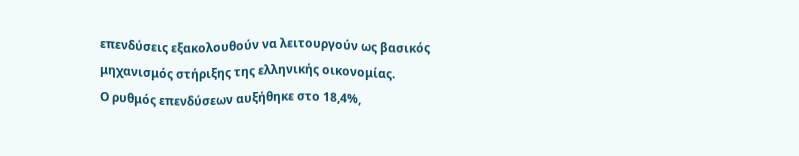επενδύσεις εξακολουθούν να λειτουργούν ως βασικός μηχανισμός στήριξης της ελληνικής οικονομίας.
Ο ρυθμός επενδύσεων αυξήθηκε στο 18,4%,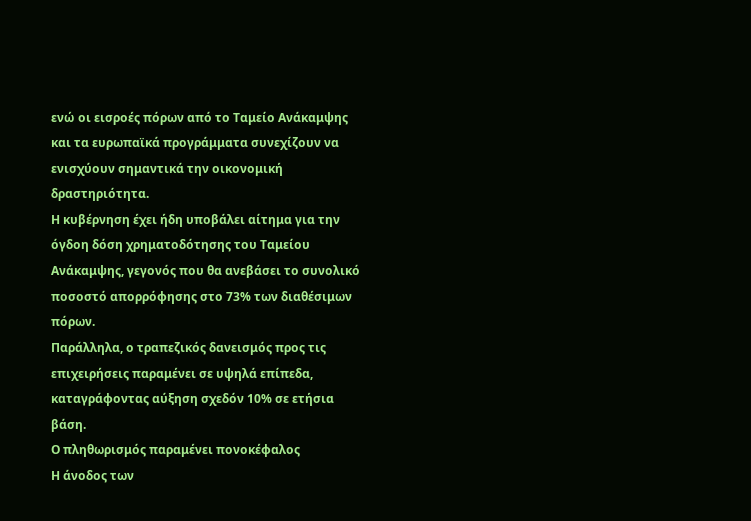ενώ οι εισροές πόρων από το Ταμείο Ανάκαμψης και τα ευρωπαϊκά προγράμματα συνεχίζουν να ενισχύουν σημαντικά την οικονομική δραστηριότητα.
Η κυβέρνηση έχει ήδη υποβάλει αίτημα για την όγδοη δόση χρηματοδότησης του Ταμείου Ανάκαμψης, γεγονός που θα ανεβάσει το συνολικό ποσοστό απορρόφησης στο 73% των διαθέσιμων πόρων.
Παράλληλα, ο τραπεζικός δανεισμός προς τις επιχειρήσεις παραμένει σε υψηλά επίπεδα, καταγράφοντας αύξηση σχεδόν 10% σε ετήσια βάση.
Ο πληθωρισμός παραμένει πονοκέφαλος
Η άνοδος των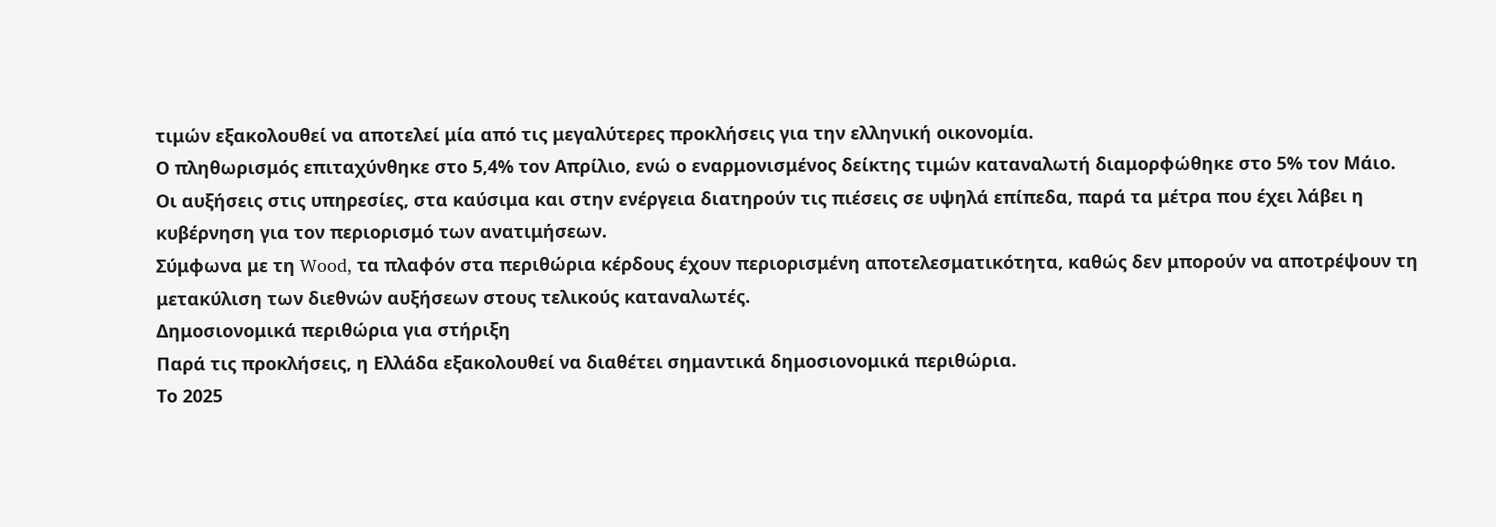τιμών εξακολουθεί να αποτελεί μία από τις μεγαλύτερες προκλήσεις για την ελληνική οικονομία.
Ο πληθωρισμός επιταχύνθηκε στο 5,4% τον Απρίλιο, ενώ ο εναρμονισμένος δείκτης τιμών καταναλωτή διαμορφώθηκε στο 5% τον Μάιο.
Οι αυξήσεις στις υπηρεσίες, στα καύσιμα και στην ενέργεια διατηρούν τις πιέσεις σε υψηλά επίπεδα, παρά τα μέτρα που έχει λάβει η κυβέρνηση για τον περιορισμό των ανατιμήσεων.
Σύμφωνα με τη Wood, τα πλαφόν στα περιθώρια κέρδους έχουν περιορισμένη αποτελεσματικότητα, καθώς δεν μπορούν να αποτρέψουν τη μετακύλιση των διεθνών αυξήσεων στους τελικούς καταναλωτές.
Δημοσιονομικά περιθώρια για στήριξη
Παρά τις προκλήσεις, η Ελλάδα εξακολουθεί να διαθέτει σημαντικά δημοσιονομικά περιθώρια.
Το 2025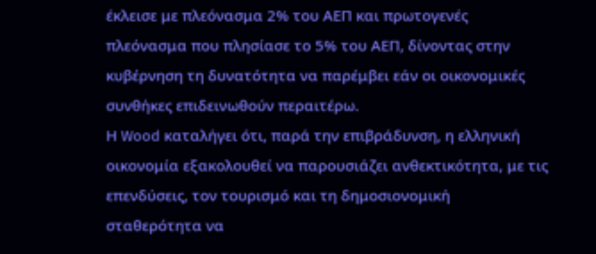έκλεισε με πλεόνασμα 2% του ΑΕΠ και πρωτογενές πλεόνασμα που πλησίασε το 5% του ΑΕΠ, δίνοντας στην κυβέρνηση τη δυνατότητα να παρέμβει εάν οι οικονομικές συνθήκες επιδεινωθούν περαιτέρω.
Η Wood καταλήγει ότι, παρά την επιβράδυνση, η ελληνική οικονομία εξακολουθεί να παρουσιάζει ανθεκτικότητα, με τις επενδύσεις, τον τουρισμό και τη δημοσιονομική σταθερότητα να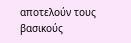αποτελούν τους βασικούς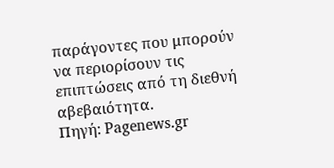παράγοντες που μπορούν να περιορίσουν τις επιπτώσεις από τη διεθνή αβεβαιότητα.
Πηγή: Pagenews.gr